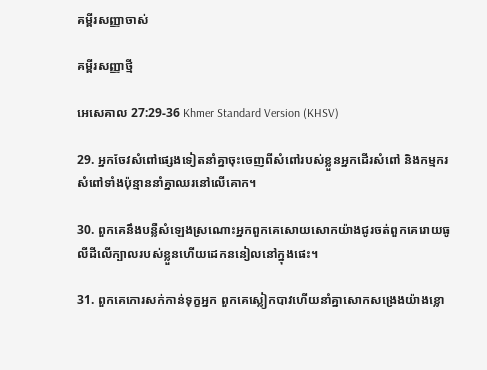គម្ពីរសញ្ញាចាស់

គម្ពីរសញ្ញាថ្មី

អេសេ‌គាល 27:29-36 Khmer Standard Version (KHSV)

29. អ្នកចែវសំពៅផ្សេងទៀតនាំគ្នាចុះចេញពីសំពៅរបស់ខ្លួនអ្នកដើរសំពៅ និងកម្មករសំពៅទាំងប៉ុន្មាននាំគ្នាឈរនៅលើគោក។

30. ពួកគេនឹងបន្លឺសំឡេងស្រណោះអ្នកពួកគេសោយសោកយ៉ាងជូរចត់ពួកគេរោយធូលីដីលើក្បាលរបស់ខ្លួនហើយដេកននៀលនៅក្នុងផេះ។

31. ពួកគេកោរសក់កាន់ទុក្ខអ្នក ពួកគេស្លៀកបាវហើយនាំគ្នាសោកសង្រេងយ៉ាងខ្លោ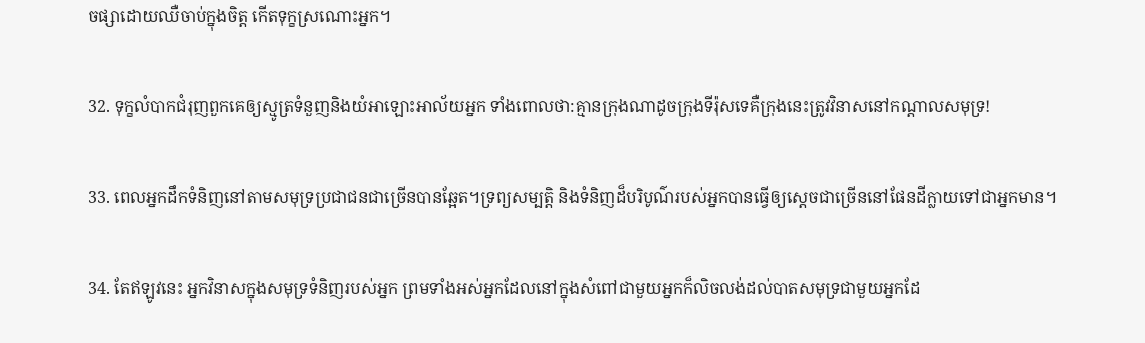ច‌ផ្សាដោយឈឺចាប់ក្នុងចិត្ត កើតទុក្ខស្រណោះអ្នក។

32. ទុក្ខលំបាកជំរុញពួកគេឲ្យស្មូត្រទំនួញនិងយំអាឡោះ‌អាល័យអ្នក ទាំងពោលថា:គ្មានក្រុងណាដូចក្រុងទីរ៉ុសទេគឺក្រុងនេះត្រូវវិនាសនៅកណ្ដាលសមុទ្រ!

33. ពេលអ្នកដឹកទំនិញនៅតាមសមុទ្រប្រជា‌ជនជាច្រើនបានឆ្អែត។ទ្រព្យសម្បត្តិ និងទំនិញដ៏បរិបូណ៌របស់អ្នកបានធ្វើឲ្យស្ដេចជាច្រើននៅផែនដីក្លាយទៅជាអ្នកមាន។

34. តែឥឡូវនេះ អ្នកវិនាសក្នុងសមុទ្រទំនិញរបស់អ្នក ព្រមទាំងអស់អ្នកដែលនៅក្នុងសំពៅជាមួយអ្នកក៏លិចលង់ដល់បាតសមុទ្រជាមួយអ្នកដែ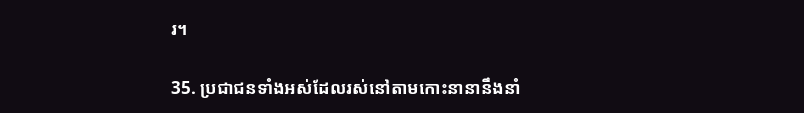រ។

35. ប្រជា‌ជនទាំងអស់ដែលរស់នៅតាមកោះនានានឹងនាំ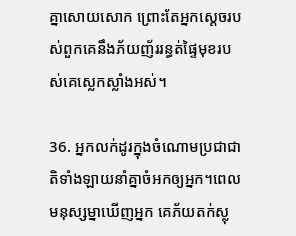គ្នាសោយសោក ព្រោះតែអ្នកស្ដេចរបស់ពួកគេនឹងភ័យញ័ររន្ធត់ផ្ទៃមុខរបស់គេស្លេក‌ស្លាំងអស់។

36. អ្នកលក់ដូរក្នុងចំណោមប្រជា‌ជាតិទាំង‌ឡាយនាំគ្នាចំអកឲ្យអ្នក។ពេលមនុស្ស‌ម្នាឃើញអ្នក គេភ័យតក់‌ស្លុ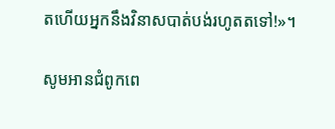តហើយអ្នកនឹងវិនាសបាត់បង់រហូតតទៅ!»។

សូមអានជំពូកពេ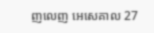ញលេញ អេសេ‌គាល 27